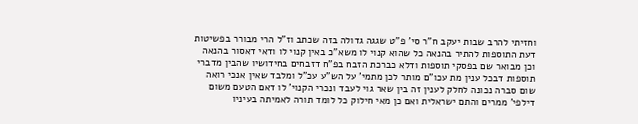וחזיתי להרב שבות יעקב ח"ר סי' פ"ט שגגה גדולה בזה שכתב וז"ל הרי מבורר בפשיטות דעת התוספות להתיר בהנאה כל שהוא קנוי לו משא"כ באין קנוי לו ודאי דאסור בהנאה וכן מבואר שם בפסקי תוספות ודלא כברכת הזבח בפ"ח דזבחים בחידושיו שהבין מדברי תוספות דבכל ענין מת עכו"ם מותר לכן מתמי' על הש"ע עכ"ל ומלבד שאין אנכי רואה שום סברה נכונה לחלק לענין זה בין שאר גוי לעבד ונכרי הקנוי' לו דאם הטעם משום דילפי' ממרים והתם ישראלית ואם כן מאי חילוק כל לומד תורה לאמיתה בעיניו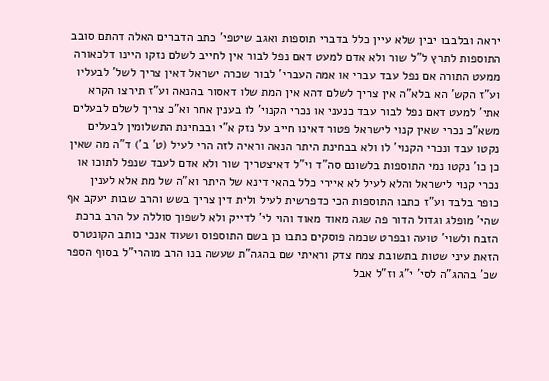יראה ובלבבו יבין שלא עיין כלל בדברי תוספות ואגב שיטפי' כתב הדברים האלה דהתם סובב התוספות לתרץ ל"ל שור ולא אדם למעט דאם נפל לבור אין לחייב לשלם נזקו היינו דלכאורה ממעט התורה אם נפל עבד עברי או אמה העברי' לבור שכרה ישראל דאין צריך לשל' לבעליו וע"ז הקש' הא בלא"ה אין צריך לשלם דהא אין המת שלו דאסור בהנאה וע"ז תירצו הקרא אתי' למעט דאם נפל לבור עבד כנעני או נכרי הקנוי' לו בענין אחר וא"כ צריך לשלם לבעלים משא"כ נכרי שאין קנוי לישראל פטור דאינו חייב על נזק א"י ובבחינת התשלומין לבעלים נקטו עבד ונכרי הקנוי' לו ולא בבחינת היתר הנאה וראיה לזה הרי לעיל (ט' ב') ד"ה מה שאין כן כו' נקטו נמי התוספות בלשונם סה"ד וי"ל דאיצטריך שור ולא אדם לעבד שנפל לתוכו או נכרי קנוי לישראל והלא לעיל לא איירי כלל בהאי דינא של היתר וא"ה של מת אלא לענין כופר בלבד וע"ז כתבו התוספות הכי כדפרשית לעיל ולית דין צריך בשש והרב שבות יעקב אף שהי' מופלג וגדול הדור פה שגה מאוד מאוד והוי לי' לדייק ולא לשפוך סוללה על הרב ברכת הזבח ולשוי' טועה ובפרט שכמה פוסקים כתבו כן בשם התוספוס ושעוד אנכי כותב הקונטרס הזאת עיני שטות בתשובת צמח צדק וראיתי שם בהגה"ת שעשה בנו הרב מוהרי"ל בסוף הספר שכ' בההג"ה לסי' י"ג וז"ל אבל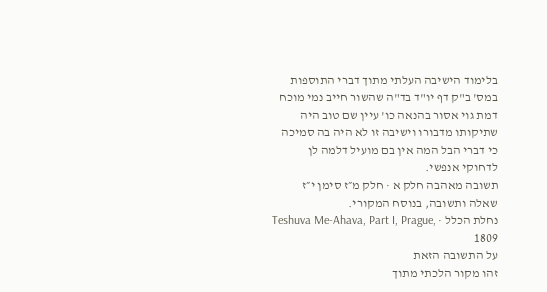בלימוד הישיבה העלתי מתוך דברי התוספות במס' ב"ק דף יו"ד בד"ה שהשור חייב נמי מוכח דמת גוי אסור בהנאה כו' עיין שם טוב היה שתיקותו מדבורו וישיבה זו לא היה בה סמיכה כי דברי הבל המה אין בם מועיל דלמה לן לדחוקי אנפשי.
תשובה מאהבה חלק א · חלק מ״ז סימן י״ז
שאלה ותשובה, בנוסח המקורי.
נחלת הכלל · Teshuva Me-Ahava, Part I, Prague, 1809
על התשובה הזאת
זהו מקור הלכתי מתוך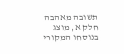תשובה מאהבה חלק א, מוצג בנוסחו המקורי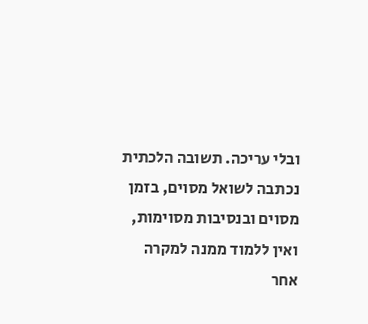ובלי עריכה. תשובה הלכתית נכתבה לשואל מסוים, בזמן מסוים ובנסיבות מסוימות, ואין ללמוד ממנה למקרה אחר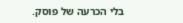בלי הכרעה של פוסק.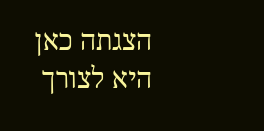הצגתה כאן היא לצורך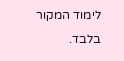לימוד המקור בלבד.